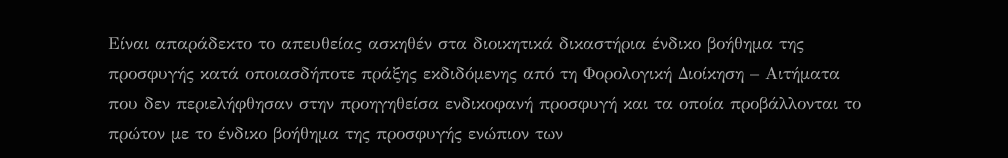Είναι απαράδεκτο το απευθείας ασκηθέν στα διοικητικά δικαστήρια ένδικο βοήθημα της προσφυγής κατά οποιασδήποτε πράξης εκδιδόμενης από τη Φορολογική Διοίκηση – Αιτήματα που δεν περιελήφθησαν στην προηγηθείσα ενδικοφανή προσφυγή και τα οποία προβάλλονται το πρώτον με το ένδικο βοήθημα της προσφυγής ενώπιον των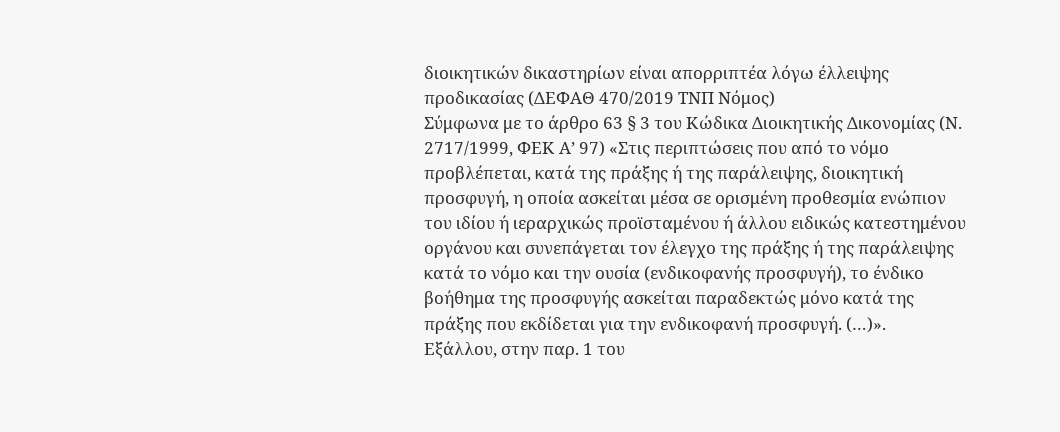διοικητικών δικαστηρίων είναι απορριπτέα λόγω έλλειψης προδικασίας (ΔΕΦΑΘ 470/2019 ΤΝΠ Νόμος)
Σύμφωνα με το άρθρο 63 § 3 του Κώδικα Διοικητικής Δικονομίας (Ν. 2717/1999, ΦΕΚ Α’ 97) «Στις περιπτώσεις που από το νόμο προβλέπεται, κατά της πράξης ή της παράλειψης, διοικητική προσφυγή, η οποία ασκείται μέσα σε ορισμένη προθεσμία ενώπιον του ιδίου ή ιεραρχικώς προϊσταμένου ή άλλου ειδικώς κατεστημένου οργάνου και συνεπάγεται τον έλεγχο της πράξης ή της παράλειψης κατά το νόμο και την ουσία (ενδικοφανής προσφυγή), το ένδικο βοήθημα της προσφυγής ασκείται παραδεκτώς μόνο κατά της πράξης που εκδίδεται για την ενδικοφανή προσφυγή. (…)».
Εξάλλου, στην παρ. 1 του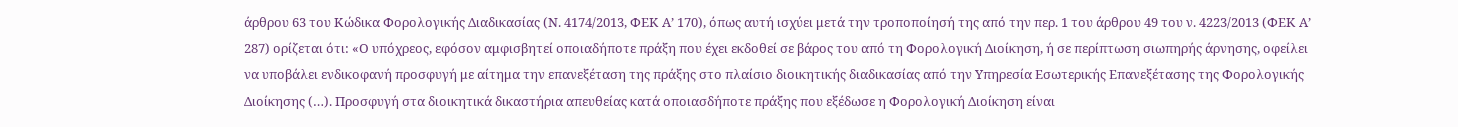άρθρου 63 του Κώδικα Φορολογικής Διαδικασίας (Ν. 4174/2013, ΦΕΚ Α’ 170), όπως αυτή ισχύει μετά την τροποποίησή της από την περ. 1 του άρθρου 49 του ν. 4223/2013 (ΦΕΚ Α’ 287) ορίζεται ότι: «Ο υπόχρεος, εφόσον αμφισβητεί οποιαδήποτε πράξη που έχει εκδοθεί σε βάρος του από τη Φορολογική Διοίκηση, ή σε περίπτωση σιωπηρής άρνησης, οφείλει να υποβάλει ενδικοφανή προσφυγή με αίτημα την επανεξέταση της πράξης στο πλαίσιο διοικητικής διαδικασίας από την Υπηρεσία Εσωτερικής Επανεξέτασης της Φορολογικής Διοίκησης (…). Προσφυγή στα διοικητικά δικαστήρια απευθείας κατά οποιασδήποτε πράξης που εξέδωσε η Φορολογική Διοίκηση είναι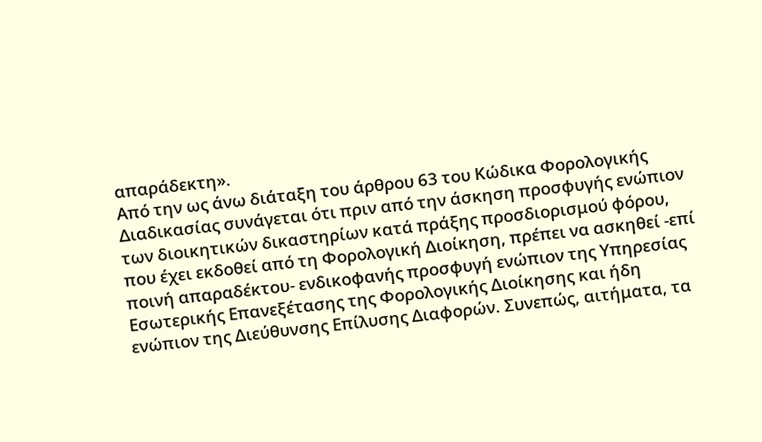απαράδεκτη».
Από την ως άνω διάταξη του άρθρου 63 του Κώδικα Φορολογικής Διαδικασίας συνάγεται ότι πριν από την άσκηση προσφυγής ενώπιον των διοικητικών δικαστηρίων κατά πράξης προσδιορισμού φόρου, που έχει εκδοθεί από τη Φορολογική Διοίκηση, πρέπει να ασκηθεί -επί ποινή απαραδέκτου- ενδικοφανής προσφυγή ενώπιον της Υπηρεσίας Εσωτερικής Επανεξέτασης της Φορολογικής Διοίκησης και ήδη ενώπιον της Διεύθυνσης Επίλυσης Διαφορών. Συνεπώς, αιτήματα, τα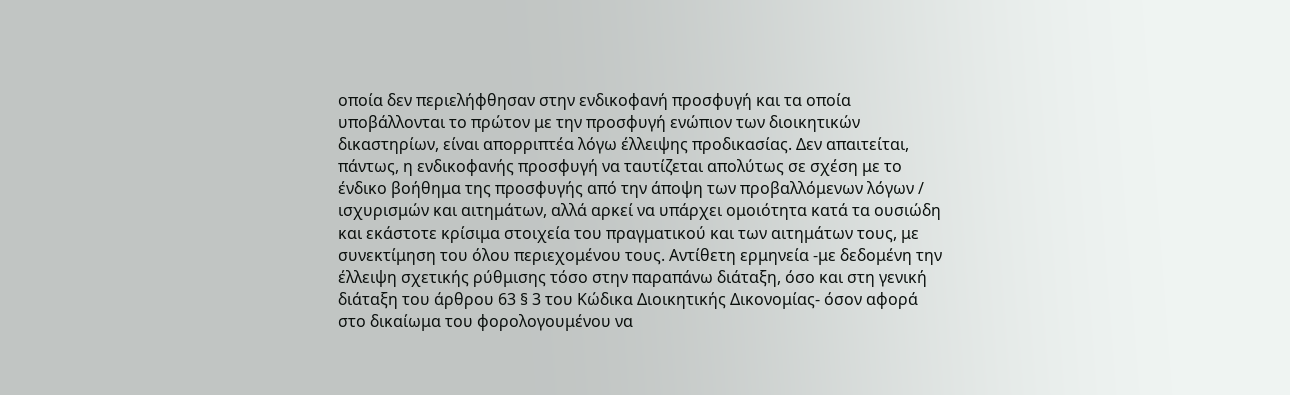οποία δεν περιελήφθησαν στην ενδικοφανή προσφυγή και τα οποία υποβάλλονται το πρώτον με την προσφυγή ενώπιον των διοικητικών δικαστηρίων, είναι απορριπτέα λόγω έλλειψης προδικασίας. Δεν απαιτείται, πάντως, η ενδικοφανής προσφυγή να ταυτίζεται απολύτως σε σχέση με το ένδικο βοήθημα της προσφυγής από την άποψη των προβαλλόμενων λόγων / ισχυρισμών και αιτημάτων, αλλά αρκεί να υπάρχει ομοιότητα κατά τα ουσιώδη και εκάστοτε κρίσιμα στοιχεία του πραγματικού και των αιτημάτων τους, με συνεκτίμηση του όλου περιεχομένου τους. Αντίθετη ερμηνεία -με δεδομένη την έλλειψη σχετικής ρύθμισης τόσο στην παραπάνω διάταξη, όσο και στη γενική διάταξη του άρθρου 63 § 3 του Κώδικα Διοικητικής Δικονομίας- όσον αφορά στο δικαίωμα του φορολογουμένου να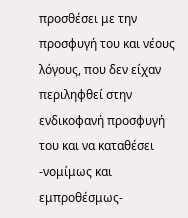προσθέσει με την προσφυγή του και νέους λόγους, που δεν είχαν περιληφθεί στην ενδικοφανή προσφυγή του και να καταθέσει -νομίμως και εμπροθέσμως-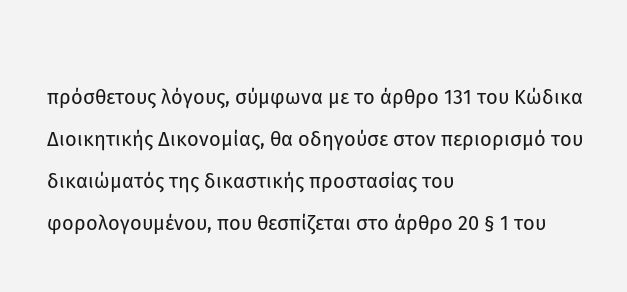πρόσθετους λόγους, σύμφωνα με το άρθρο 131 του Κώδικα Διοικητικής Δικονομίας, θα οδηγούσε στον περιορισμό του δικαιώματός της δικαστικής προστασίας του φορολογουμένου, που θεσπίζεται στο άρθρο 20 § 1 του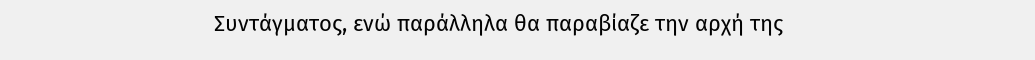Συντάγματος, ενώ παράλληλα θα παραβίαζε την αρχή της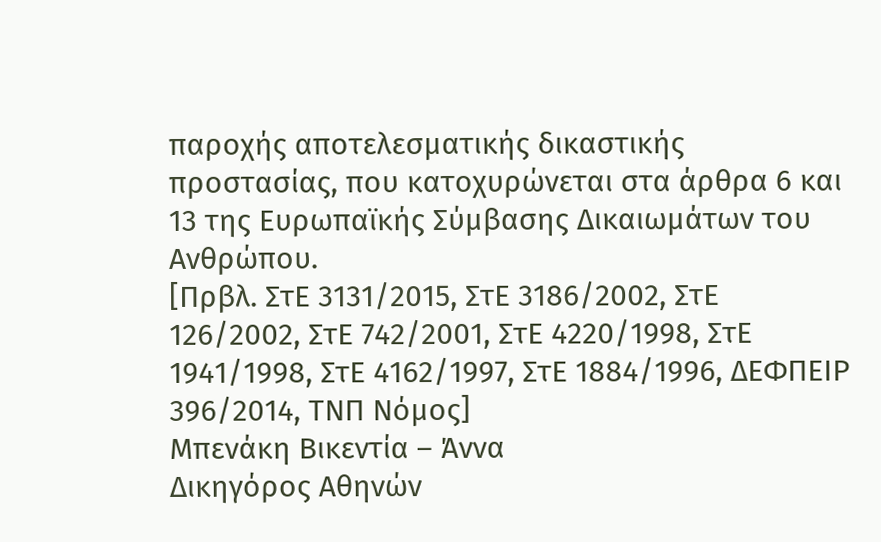παροχής αποτελεσματικής δικαστικής προστασίας, που κατοχυρώνεται στα άρθρα 6 και 13 της Ευρωπαϊκής Σύμβασης Δικαιωμάτων του Ανθρώπου.
[Πρβλ. ΣτΕ 3131/2015, ΣτΕ 3186/2002, ΣτΕ 126/2002, ΣτΕ 742/2001, ΣτΕ 4220/1998, ΣτΕ 1941/1998, ΣτΕ 4162/1997, ΣτΕ 1884/1996, ΔΕΦΠΕΙΡ 396/2014, ΤΝΠ Νόμος]
Μπενάκη Βικεντία – Άννα
Δικηγόρος Αθηνών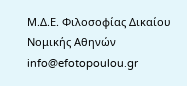Μ.Δ.Ε. Φιλοσοφίας Δικαίου Νομικής Αθηνών
info@efotopoulou.gr